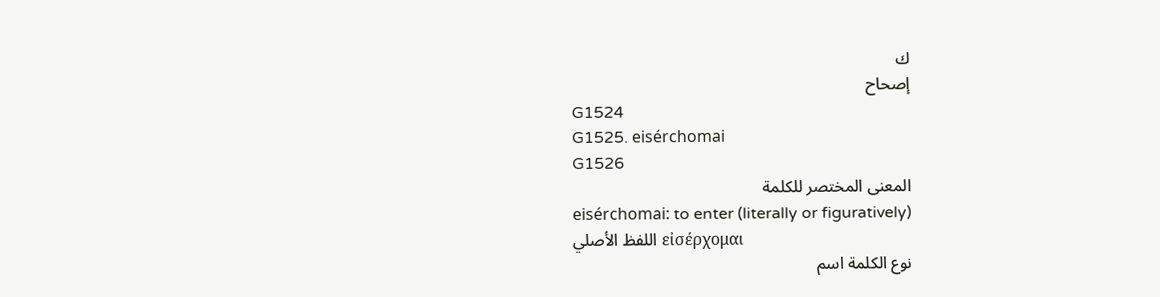ك
إصحاح
G1524
G1525. eisérchomai
G1526
المعنى المختصر للكلمة
eisérchomai: to enter (literally or figuratively)
اللفظ الأصلي εἰσέρχομαι
نوع الكلمة اسم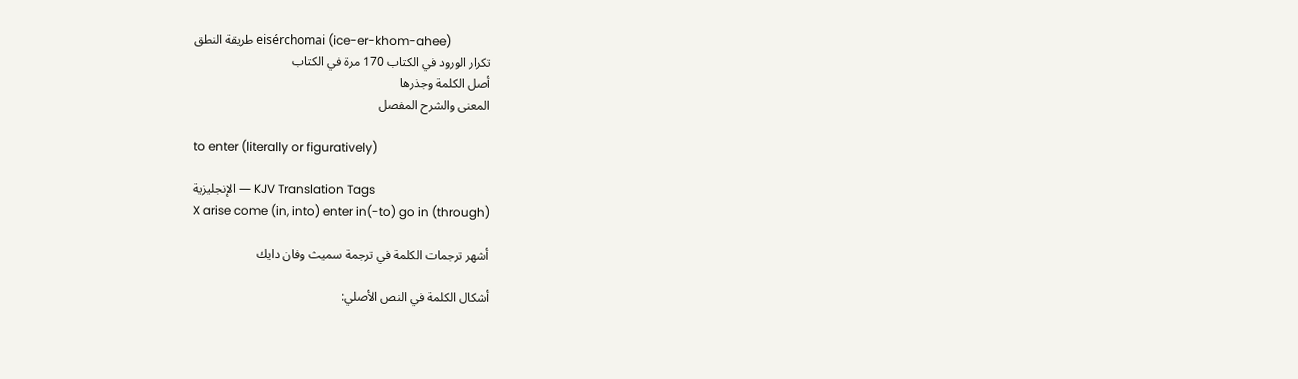طريقة النطق eisérchomai (ice-er-khom-ahee)
تكرار الورود في الكتاب 170 مرة في الكتاب
أصل الكلمة وجذرها
المعنى والشرح المفصل

to enter (literally or figuratively)

الإنجليزية — KJV Translation Tags
X arise come (in, into) enter in(-to) go in (through)

أشهر ترجمات الكلمة في ترجمة سميث وفان دايك

أشكال الكلمة في النص الأصلي: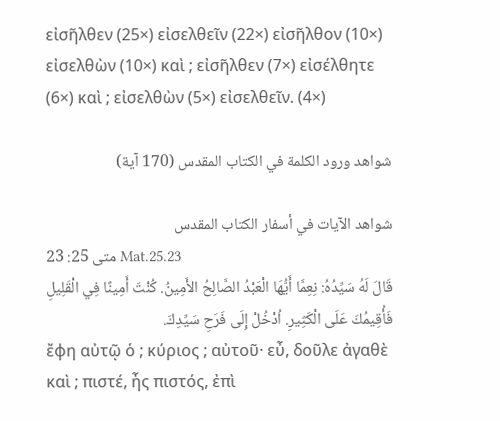εἰσῆλθεν (25×) εἰσελθεῖν (22×) εἰσῆλθον (10×) εἰσελθὼν (10×) καὶ ; εἰσῆλθεν (7×) εἰσέλθητε (6×) καὶ ; εἰσελθὼν (5×) εἰσελθεῖν. (4×)

شواهد ورود الكلمة في الكتاب المقدس (170 آية)

شواهد الآيات في أسفار الكتاب المقدس
متى 25: 23 Mat.25.23
قَالَ لَهُ سَيِّدُهُ: نِعِمَّا أَيُّهَا الْعَبْدُ الصَّالِحُ الأَمِينُ. كُنْتَ أَمِينًا فِي الْقَلِيلِ فَأُقِيمُكَ عَلَى الْكَثِيرِ. اُدْخُلْ إِلَى فَرَحِ سَيِّدِكَ.
ἔφη αὐτῷ ὁ ; κύριος ; αὐτοῦ· εὖ, δοῦλε ἀγαθὲ καὶ ; πιστέ, ἦς πιστός, ἐπὶ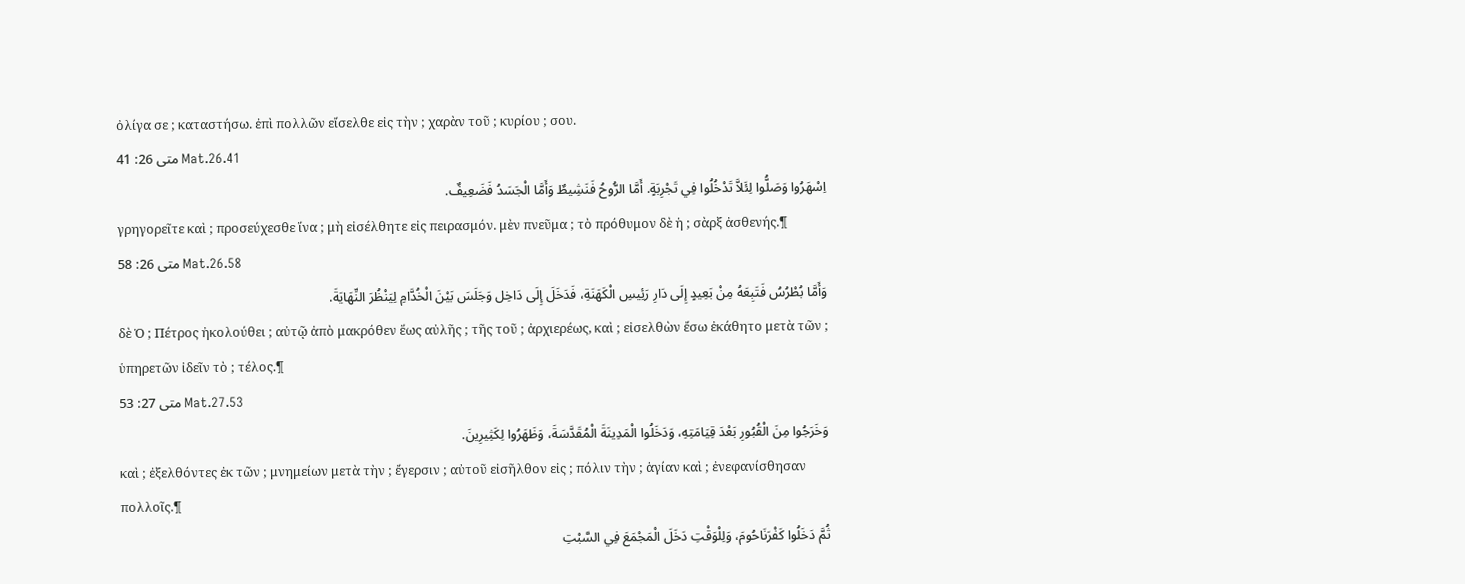ὀλίγα σε ; καταστήσω. ἐπὶ πολλῶν εἴσελθε εἰς τὴν ; χαρὰν τοῦ ; κυρίου ; σου.
متى 26: 41 Mat.26.41
اِسْهَرُوا وَصَلُّوا لِئَلاَّ تَدْخُلُوا فِي تَجْرِبَةٍ. أَمَّا الرُّوحُ فَنَشِيطٌ وَأَمَّا الْجَسَدُ فَضَعِيفٌ.
γρηγορεῖτε καὶ ; προσεύχεσθε ἵνα ; μὴ εἰσέλθητε εἰς πειρασμόν. μὲν πνεῦμα ; τὸ πρόθυμον δὲ ἡ ; σὰρξ ἀσθενής.¶
متى 26: 58 Mat.26.58
وَأَمَّا بُطْرُسُ فَتَبِعَهُ مِنْ بَعِيدٍ إِلَى دَارِ رَئِيسِ الْكَهَنَةِ، فَدَخَلَ إِلَى دَاخِل وَجَلَسَ بَيْنَ الْخُدَّامِ لِيَنْظُرَ النِّهَايَةَ.
δὲ Ὁ ; Πέτρος ἠκολούθει ; αὐτῷ ἀπὸ μακρόθεν ἕως αὐλῆς ; τῆς τοῦ ; ἀρχιερέως, καὶ ; εἰσελθὼν ἔσω ἐκάθητο μετὰ τῶν ; ὑπηρετῶν ἰδεῖν τὸ ; τέλος.¶
متى 27: 53 Mat.27.53
وَخَرَجُوا مِنَ الْقُبُورِ بَعْدَ قِيَامَتِهِ، وَدَخَلُوا الْمَدِينَةَ الْمُقَدَّسَةَ، وَظَهَرُوا لِكَثِيرِينَ.
καὶ ; ἐξελθόντες ἐκ τῶν ; μνημείων μετὰ τὴν ; ἔγερσιν ; αὐτοῦ εἰσῆλθον εἰς ; πόλιν τὴν ; ἁγίαν καὶ ; ἐνεφανίσθησαν πολλοῖς.¶
ثُمَّ دَخَلُوا كَفْرَنَاحُومَ، وَلِلْوَقْتِ دَخَلَ الْمَجْمَعَ فِي السَّبْتِ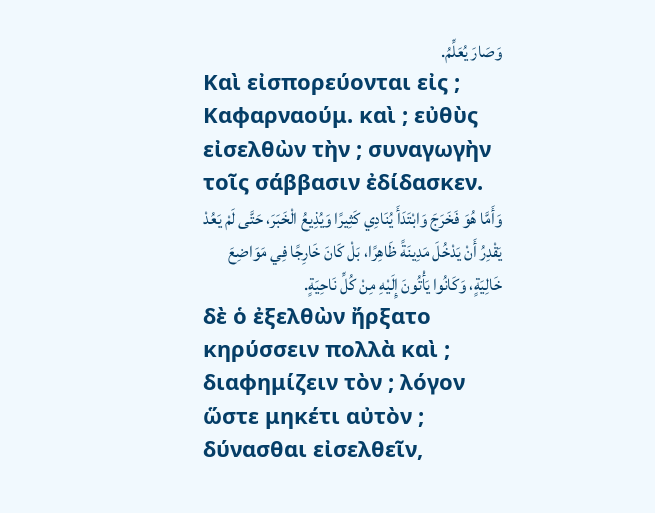وَصَارَ يُعَلِّمُ.
Καὶ εἰσπορεύονται εἰς ; Καφαρναούμ. καὶ ; εὐθὺς εἰσελθὼν τὴν ; συναγωγὴν τοῖς σάββασιν ἐδίδασκεν.
وَأَمَّا هُوَ فَخَرَجَ وَابْتَدَأَ يُنَادِي كَثِيرًا وَيُذِيعُ الْخَبَرَ، حَتَّى لَمْ يَعُدْ يَقْدِرُ أَنْ يَدْخُلَ مَدِينَةً ظَاهِرًا، بَلْ كَانَ خَارِجًا فِي مَوَاضِعَ خَالِيَةٍ، وَكَانُوا يَأْتُونَ إِلَيْهِ مِنْ كُلِّ نَاحِيَةٍ.
δὲ ὁ ἐξελθὼν ἤρξατο κηρύσσειν πολλὰ καὶ ; διαφημίζειν τὸν ; λόγον ὥστε μηκέτι αὐτὸν ; δύνασθαι εἰσελθεῖν,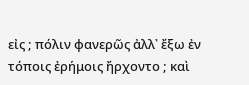εἰς ; πόλιν φανερῶς ἀλλ᾽ ἔξω ἐν τόποις ἐρήμοις ἤρχοντο ; καὶ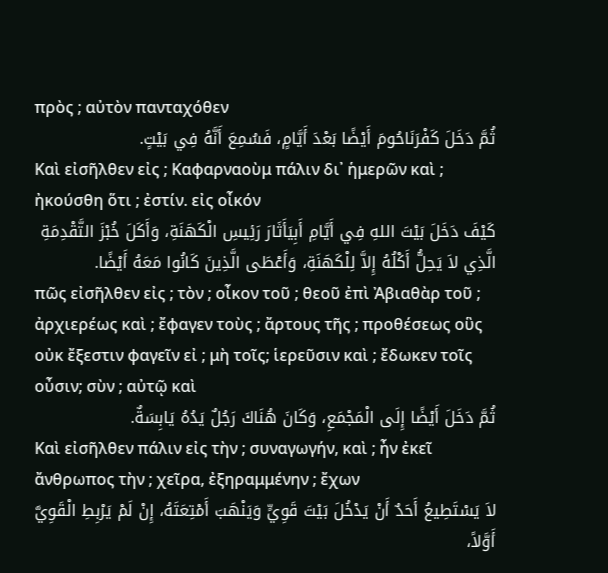πρὸς ; αὐτὸν πανταχόθεν
ثُمَّ دَخَلَ كَفْرَنَاحُومَ أَيْضًا بَعْدَ أَيَّامٍ، فَسُمِعَ أَنَّهُ فِي بَيْتٍ.
Καὶ εἰσῆλθεν εἰς ; Καφαρναοὺμ πάλιν δι᾽ ἡμερῶν καὶ ; ἠκούσθη ὅτι ; ἐστίν. εἰς οἶκόν
كَيْفَ دَخَلَ بَيْتَ اللهِ فِي أَيَّامِ أَبِيَأَثَارَ رَئِيسِ الْكَهَنَةِ، وَأَكَلَ خُبْزَ التَّقْدِمَةِ الَّذِي لاَ يَحِلُّ أَكْلُهُ إِلاَّ لِلْكَهَنَةِ، وَأَعْطَى الَّذِينَ كَانُوا مَعَهُ أَيْضًا.
πῶς εἰσῆλθεν εἰς ; τὸν ; οἶκον τοῦ ; θεοῦ ἐπὶ Ἀβιαθὰρ τοῦ ; ἀρχιερέως καὶ ; ἔφαγεν τοὺς ; ἄρτους τῆς ; προθέσεως οὓς οὐκ ἔξεστιν φαγεῖν εἰ ; μὴ τοῖς; ἱερεῦσιν καὶ ; ἔδωκεν τοῖς οὖσιν; σὺν ; αὐτῷ καὶ
ثُمَّ دَخَلَ أَيْضًا إِلَى الْمَجْمَعِ، وَكَانَ هُنَاكَ رَجُلٌ يَدُهُ يَابِسَةٌ.
Καὶ εἰσῆλθεν πάλιν εἰς τὴν ; συναγωγήν, καὶ ; ἦν ἐκεῖ ἄνθρωπος τὴν ; χεῖρα, ἐξηραμμένην ; ἔχων
لاَ يَسْتَطِيعُ أَحَدٌ أَنْ يَدْخُلَ بَيْتَ قَوِيٍّ وَيَنْهَبَ أَمْتِعَتَهُ، إِنْ لَمْ يَرْبِطِ الْقَوِيَّ أَوَّلاً،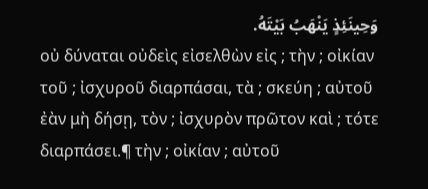وَحِينَئِذٍ يَنْهَبُ بَيْتَهُ.
οὐ δύναται οὐδεὶς εἰσελθὼν εἰς ; τὴν ; οἰκίαν τοῦ ; ἰσχυροῦ διαρπάσαι, τὰ ; σκεύη ; αὐτοῦ ἐὰν μὴ δήσῃ, τὸν ; ἰσχυρὸν πρῶτον καὶ ; τότε διαρπάσει.¶ τὴν ; οἰκίαν ; αὐτοῦ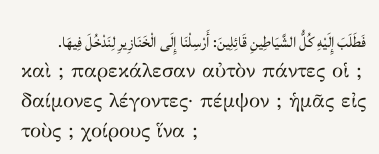فَطَلَبَ إِلَيْهِ كُلُّ الشَّيَاطِينِ قَائِلِينَ: أَرْسِلْنَا إِلَى الْخَنَازِيرِ لِنَدْخُلَ فِيهَا.
καὶ ; παρεκάλεσαν αὐτὸν πάντες οἱ ; δαίμονες λέγοντες· πέμψον ; ἡμᾶς εἰς τοὺς ; χοίρους ἵνα ;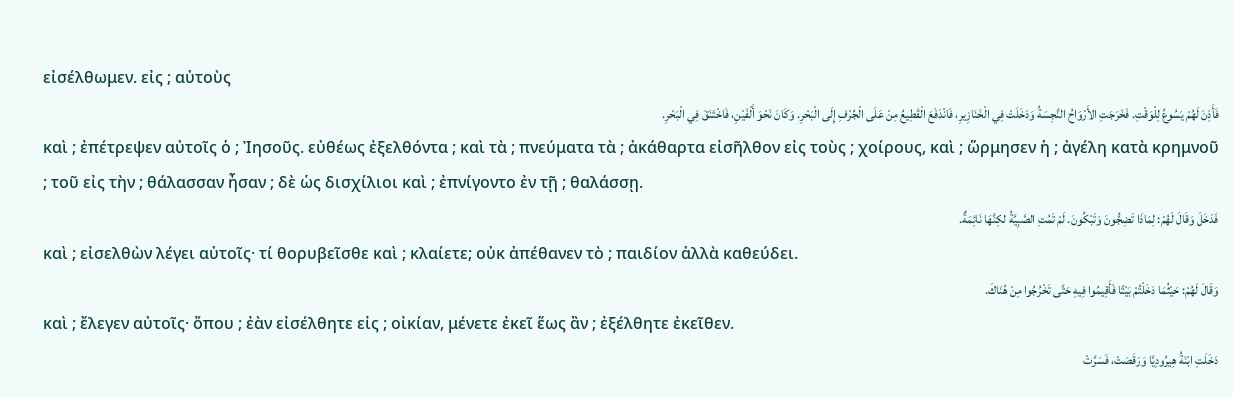εἰσέλθωμεν. εἰς ; αὐτοὺς
فَأَذِنَ لَهُمْ يَسُوعُ لِلْوَقْتِ. فَخَرَجَتِ الأَرْوَاحُ النَّجِسَةُ وَدَخَلَتْ فِي الْخَنَازِيرِ، فَانْدَفَعَ الْقَطِيعُ مِنْ عَلَى الْجُرْفِ إِلَى الْبَحْرِ. وَكَانَ نَحْوَ أَلْفَيْنِ، فَاخْتَنَقَ فِي الْبَحْرِ.
καὶ ; ἐπέτρεψεν αὐτοῖς ὁ ; Ἰησοῦς. εὐθέως ἐξελθόντα ; καὶ τὰ ; πνεύματα τὰ ; ἀκάθαρτα εἰσῆλθον εἰς τοὺς ; χοίρους, καὶ ; ὥρμησεν ἡ ; ἀγέλη κατὰ κρημνοῦ ; τοῦ εἰς τὴν ; θάλασσαν ἦσαν ; δὲ ὡς δισχίλιοι καὶ ; ἐπνίγοντο ἐν τῇ ; θαλάσσῃ.
فَدَخَلَ وَقَالَ لَهُمْ: لِمَاذَا تَضِجُّونَ وَتَبْكُونَ. لَمْ تَمُتِ الصَّبِيَّةُ لكِنَّهَا نَائِمَةٌ.
καὶ ; εἰσελθὼν λέγει αὐτοῖς· τί θορυβεῖσθε καὶ ; κλαίετε; οὐκ ἀπέθανεν τὸ ; παιδίον ἀλλὰ καθεύδει.
وَقَالَ لَهُمْ: حَيْثُمَا دَخَلْتُمْ بَيْتًا فَأَقِيمُوا فِيهِ حَتَّى تَخْرُجُوا مِنْ هُنَاكَ.
καὶ ; ἔλεγεν αὐτοῖς· ὅπου ; ἐὰν εἰσέλθητε εἰς ; οἰκίαν, μένετε ἐκεῖ ἕως ἂν ; ἐξέλθητε ἐκεῖθεν.
دَخَلَتِ ابْنَةُ هِيرُودِيَّا وَرَقَصَتْ، فَسَرَّتْ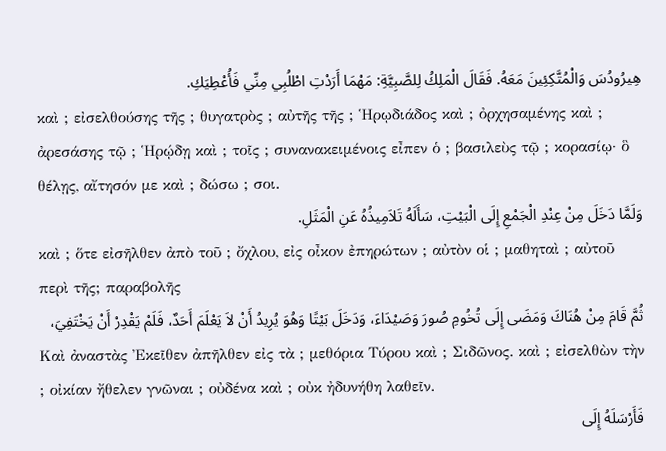هِيرُودُسَ وَالْمُتَّكِئِينَ مَعَهُ. فَقَالَ الْمَلِكُ لِلصَّبِيَّةِ: مَهْمَا أَرَدْتِ اطْلُبِي مِنِّي فَأُعْطِيَكِ.
καὶ ; εἰσελθούσης τῆς ; θυγατρὸς ; αὐτῆς τῆς ; Ἡρῳδιάδος καὶ ; ὀρχησαμένης καὶ ; ἀρεσάσης τῷ ; Ἡρῴδῃ καὶ ; τοῖς ; συνανακειμένοις εἶπεν ὁ ; βασιλεὺς τῷ ; κορασίῳ· ὃ θέλῃς, αἴτησόν με καὶ ; δώσω ; σοι.
وَلَمَّا دَخَلَ مِنْ عِنْدِ الْجَمْعِ إِلَى الْبَيْتِ، سَأَلَهُ تَلاَمِيذُهُ عَنِ الْمَثَلِ.
καὶ ; ὅτε εἰσῆλθεν ἀπὸ τοῦ ; ὄχλου, εἰς οἶκον ἐπηρώτων ; αὐτὸν οἱ ; μαθηταὶ ; αὐτοῦ περὶ τῆς; παραβολῆς
ثُمَّ قَامَ مِنْ هُنَاكَ وَمَضَى إِلَى تُخُومِ صُورَ وَصَيْدَاءَ، وَدَخَلَ بَيْتًا وَهُوَ يُرِيدُ أَنْ لاَ يَعْلَمَ أَحَدٌ، فَلَمْ يَقْدِرْ أَنْ يَخْتَفِيَ،
Καὶ ἀναστὰς Ἐκεῖθεν ἀπῆλθεν εἰς τὰ ; μεθόρια Τύρου καὶ ; Σιδῶνος. καὶ ; εἰσελθὼν τὴν ; οἰκίαν ἤθελεν γνῶναι ; οὐδένα καὶ ; οὐκ ἠδυνήθη λαθεῖν.
فَأَرْسَلَهُ إِلَى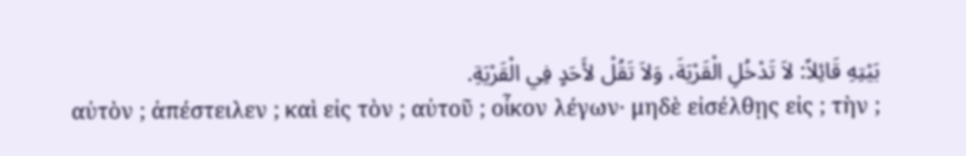بَيْتِهِ قَائِلاً: لاَ تَدْخُلِ الْقَرْيَةَ، وَلاَ تَقُلْ لأَحَدٍ فِي الْقَرْيَةِ.
αὐτὸν ; ἀπέστειλεν ; καὶ εἰς τὸν ; αὐτοῦ ; οἶκον λέγων· μηδὲ εἰσέλθῃς εἰς ; τὴν ;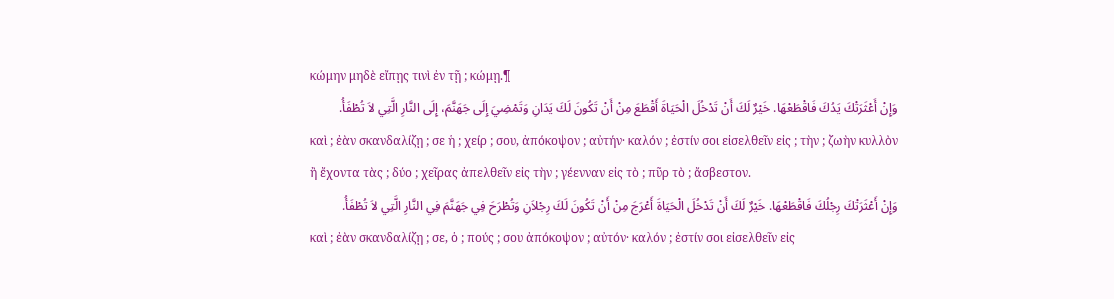κώμην μηδὲ εἴπῃς τινὶ ἐν τῇ ; κώμῃ.¶
وَإِنْ أَعْثَرَتْكَ يَدُكَ فَاقْطَعْهَا. خَيْرٌ لَكَ أَنْ تَدْخُلَ الْحَيَاةَ أَقْطَعَ مِنْ أَنْ تَكُونَ لَكَ يَدَانِ وَتَمْضِيَ إِلَى جَهَنَّمَ، إِلَى النَّارِ الَّتِي لاَ تُطْفَأُ.
καὶ ; ἐὰν σκανδαλίζῃ ; σε ἡ ; χείρ ; σου, ἀπόκοψον ; αὐτήν· καλόν ; ἐστίν σοι εἰσελθεῖν εἰς ; τὴν ; ζωὴν κυλλὸν ἢ ἔχοντα τὰς ; δύο ; χεῖρας ἀπελθεῖν εἰς τὴν ; γέενναν εἰς τὸ ; πῦρ τὸ ; ἄσβεστον.
وَإِنْ أَعْثَرَتْكَ رِجْلُكَ فَاقْطَعْهَا. خَيْرٌ لَكَ أَنْ تَدْخُلَ الْحَيَاةَ أَعْرَجَ مِنْ أَنْ تَكُونَ لَكَ رِجْلاَنِ وَتُطْرَحَ فِي جَهَنَّمَ فِي النَّارِ الَّتِي لاَ تُطْفَأُ.
καὶ ; ἐὰν σκανδαλίζῃ ; σε, ὁ ; πούς ; σου ἀπόκοψον ; αὐτόν· καλόν ; ἐστίν σοι εἰσελθεῖν εἰς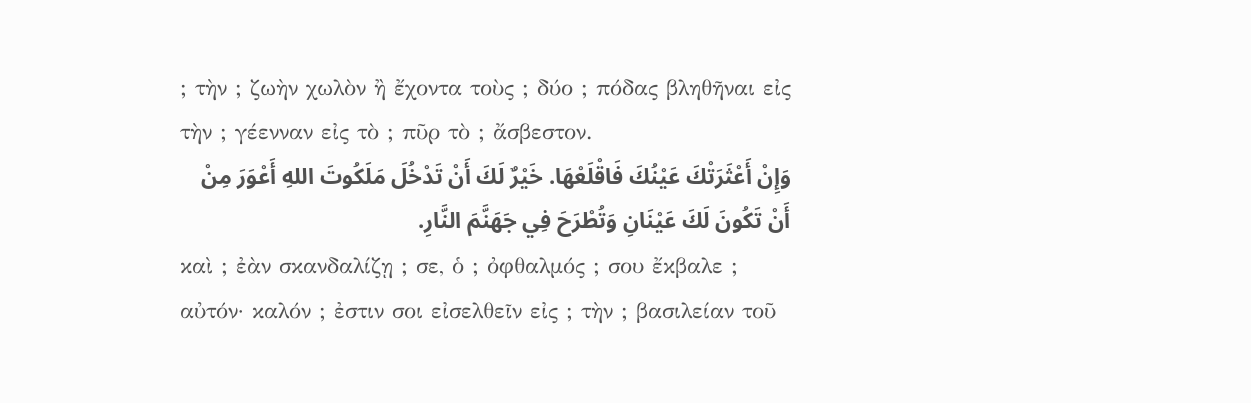; τὴν ; ζωὴν χωλὸν ἢ ἔχοντα τοὺς ; δύο ; πόδας βληθῆναι εἰς τὴν ; γέενναν εἰς τὸ ; πῦρ τὸ ; ἄσβεστον.
وَإِنْ أَعْثَرَتْكَ عَيْنُكَ فَاقْلَعْهَا. خَيْرٌ لَكَ أَنْ تَدْخُلَ مَلَكُوتَ اللهِ أَعْوَرَ مِنْ أَنْ تَكُونَ لَكَ عَيْنَانِ وَتُطْرَحَ فِي جَهَنَّمَ النَّارِ.
καὶ ; ἐὰν σκανδαλίζῃ ; σε, ὁ ; ὀφθαλμός ; σου ἔκβαλε ; αὐτόν· καλόν ; ἐστιν σοι εἰσελθεῖν εἰς ; τὴν ; βασιλείαν τοῦ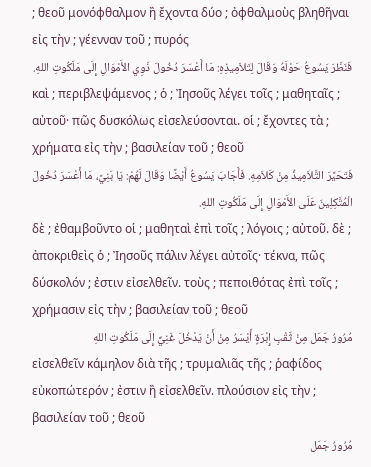; θεοῦ μονόφθαλμον ἢ ἔχοντα δύο ; ὀφθαλμοὺς βληθῆναι εἰς τὴν ; γέενναν τοῦ ; πυρός
فَنَظَرَ يَسُوعُ حَوْلَهُ وَقَالَ لِتَلاَمِيذِهِ: مَا أَعْسَرَ دُخُولَ ذَوِي الأَمْوَالِ إِلَى مَلَكُوتِ اللهِ.
καὶ ; περιβλεψάμενος ; ὁ ; Ἰησοῦς λέγει τοῖς ; μαθηταῖς ; αὐτοῦ· πῶς δυσκόλως εἰσελεύσονται. οἱ ; ἔχοντες τὰ ; χρήματα εἰς τὴν ; βασιλείαν τοῦ ; θεοῦ
فَتَحَيَّرَ التَّلاَمِيذُ مِنْ كَلاَمِهِ. فَأَجَابَ يَسُوعُ أَيْضًا وَقَالَ لَهُمْ: يَا بَنِيَّ، مَا أَعْسَرَ دُخُولَ الْمُتَّكِلِينَ عَلَى الأَمْوَالِ إِلَى مَلَكُوتِ اللهِ.
δὲ ; ἐθαμβοῦντο οἱ ; μαθηταὶ ἐπὶ τοῖς ; λόγοις ; αὐτοῦ. δὲ ; ἀποκριθεὶς ὁ ; Ἰησοῦς πάλιν λέγει αὐτοῖς· τέκνα, πῶς δύσκολόν ; ἐστιν εἰσελθεῖν. τοὺς ; πεποιθότας ἐπὶ τοῖς ; χρήμασιν εἰς τὴν ; βασιλείαν τοῦ ; θεοῦ
مُرُورُ جَمَل مِنْ ثَقْبِ إِبْرَةٍ أَيْسَرُ مِنْ أَنْ يَدْخُلَ غَنِيٌّ إِلَى مَلَكُوتِ اللهِ
εἰσελθεῖν κάμηλον διὰ τῆς ; τρυμαλιᾶς τῆς ; ῥαφίδος εὐκοπώτερόν ; ἐστιν ἢ εἰσελθεῖν. πλούσιον εἰς τὴν ; βασιλείαν τοῦ ; θεοῦ
مُرُورُ جَمَل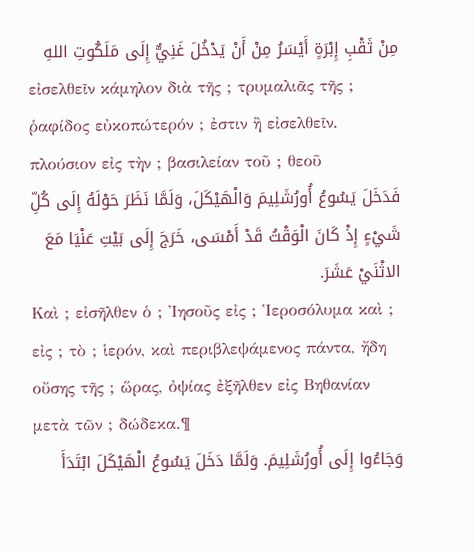مِنْ ثَقْبِ إِبْرَةٍ أَيْسَرُ مِنْ أَنْ يَدْخُلَ غَنِيٌّ إِلَى مَلَكُوتِ اللهِ
εἰσελθεῖν κάμηλον διὰ τῆς ; τρυμαλιᾶς τῆς ; ῥαφίδος εὐκοπώτερόν ; ἐστιν ἢ εἰσελθεῖν. πλούσιον εἰς τὴν ; βασιλείαν τοῦ ; θεοῦ
فَدَخَلَ يَسُوعُ أُورُشَلِيمَ وَالْهَيْكَلَ، وَلَمَّا نَظَرَ حَوْلَهُ إِلَى كُلِّ شَيْءٍ إِذْ كَانَ الْوَقْتُ قَدْ أَمْسَى، خَرَجَ إِلَى بَيْتِ عَنْيَا مَعَ الاثْنَيْ عَشَرَ.
Καὶ ; εἰσῆλθεν ὁ ; Ἰησοῦς εἰς ; Ἱεροσόλυμα καὶ ; εἰς ; τὸ ; ἱερόν, καὶ περιβλεψάμενος πάντα, ἤδη οὔσης τῆς ; ὥρας, ὀψίας ἐξῆλθεν εἰς Βηθανίαν μετὰ τῶν ; δώδεκα.¶
وَجَاءُوا إِلَى أُورُشَلِيمَ. وَلَمَّا دَخَلَ يَسُوعُ الْهَيْكَلَ ابْتَدَأَ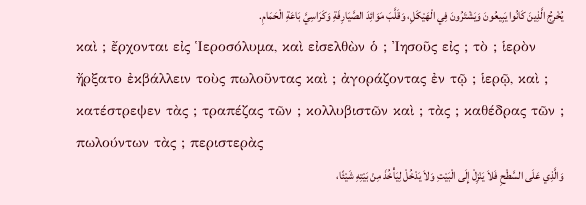يُخْرِجُ الَّذِينَ كَانُوا يَبِيعُونَ وَيَشْتَرُونَ فِي الْهَيْكَلِ، وَقَلَّبَ مَوَائِدَ الصَّيَارِفَةِ وَكَرَاسِيَّ بَاعَةِ الْحَمَامِ.
καὶ ; ἔρχονται εἰς Ἱεροσόλυμα, καὶ εἰσελθὼν ὁ ; Ἰησοῦς εἰς ; τὸ ; ἱερὸν ἤρξατο ἐκβάλλειν τοὺς πωλοῦντας καὶ ; ἀγοράζοντας ἐν τῷ ; ἱερῷ, καὶ ; κατέστρεψεν τὰς ; τραπέζας τῶν ; κολλυβιστῶν καὶ ; τὰς ; καθέδρας τῶν ; πωλούντων τὰς ; περιστερὰς
وَالَّذِي عَلَى السَّطْحِ فَلاَ يَنْزِلْ إِلَى الْبَيْتِ وَلاَ يَدْخُلْ لِيَأْخُذَ مِنْ بَيْتِهِ شَيْئًا،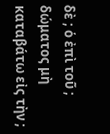δὲ ; ὁ ἐπὶ τοῦ ; δώματος μὴ καταβάτω εἰς τὴν ;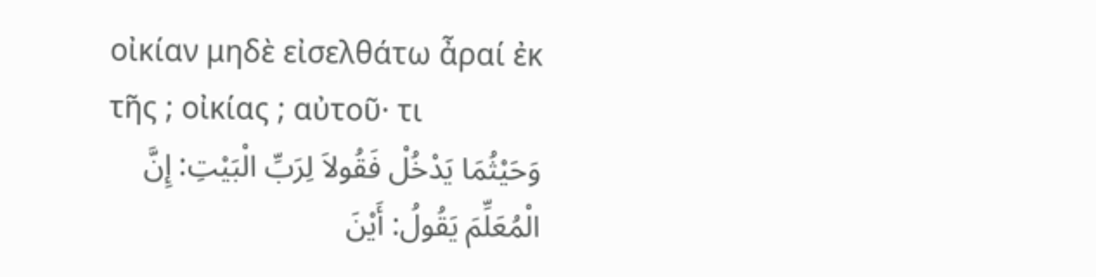οἰκίαν μηδὲ εἰσελθάτω ἆραί ἐκ τῆς ; οἰκίας ; αὐτοῦ· τι
وَحَيْثُمَا يَدْخُلْ فَقُولاَ لِرَبِّ الْبَيْتِ: إِنَّ الْمُعَلِّمَ يَقُولُ: أَيْنَ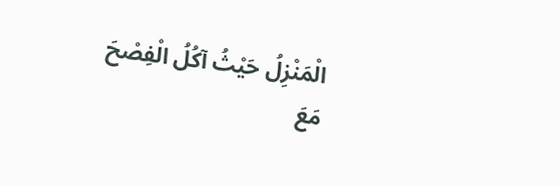الْمَنْزِلُ حَيْثُ آكُلُ الْفِصْحَ مَعَ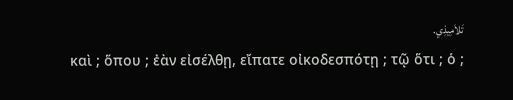تَلاَمِيذِي.
καὶ ; ὅπου ; ἐὰν εἰσέλθῃ, εἴπατε οἰκοδεσπότῃ ; τῷ ὅτι ; ὁ ;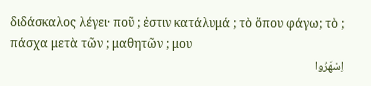διδάσκαλος λέγει· ποῦ ; ἐστιν κατάλυμά ; τὸ ὅπου φάγω; τὸ ; πάσχα μετὰ τῶν ; μαθητῶν ; μου
اِسْهَرُوا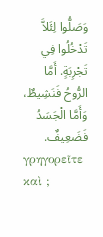وَصَلُّوا لِئَلاَّ تَدْخُلُوا فِي تَجْرِبَةٍ. أَمَّا الرُّوحُ فَنَشِيطٌ، وَأَمَّا الْجَسَدُ فَضَعِيفٌ.
γρηγορεῖτε καὶ ;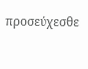προσεύχεσθε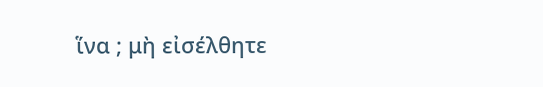ἵνα ; μὴ εἰσέλθητε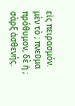εἰς πειρασμόν. μὲν τὸ ; πνεῦμα πρόθυμον, δὲ ἡ ; σὰρξ ἀσθενής.